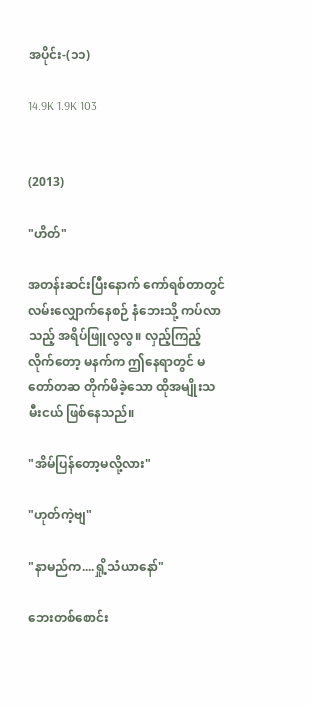အပိုင်း-(၁၁)

14.9K 1.9K 103


(2013)

"ဟိတ်"

အတန်းဆင်းပြီးနောက် ကော်ရစ်တာတွင် လမ်းလျှောက်နေစဉ် နံဘေးသို့ ကပ်လာသည့် အရိပ်ဖြူလွလွ။ လှည့်ကြည့်လိုက်တော့ မနက်က ဤနေရာတွင် မတော်တဆ တိုက်မိခဲ့သော ထိုအမျိုးသမီးငယ် ဖြစ်နေသည်။

"အိမ်ပြန်တော့မလို့လား"

"ဟုတ်ကဲ့ဗျ"

"နာမည်က....ရှို့သံယာနော်"

ဘေးတစ်စောင်း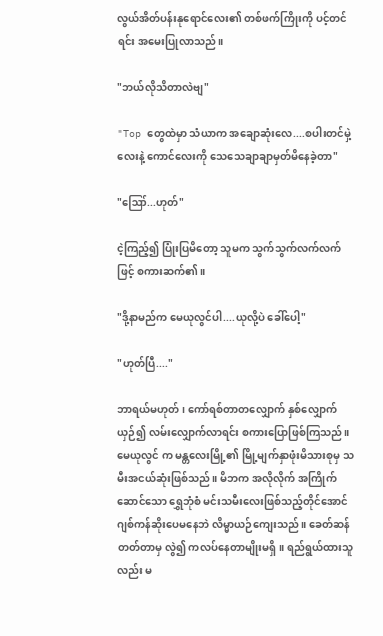လွယ်အိတ်ပန်းနုရောင်လေး၏ တစ်ဖက်ကြိုးကို ပင့်တင်ရင်း အမေးပြုလာသည်။

"ဘယ်လိုသိတာလဲဗျ"

"Top တွေထဲမှာ သံယာက အချောဆုံးလေ....စပါးတင်မှဲ့လေးနဲ့ ကောင်လေးကို သေသေချာချာမှတ်မိနေခဲ့တာ"

"ဪ...ဟုတ်"

ငဲ့ကြည့်၍ ပြုံးပြမိတော့ သူမက သွက်သွက်လက်လက်ဖြင့် စကားဆက်၏။

"ဒို့နာမည်က မေယုလွင်ပါ....ယုလို့ပဲ ခေါ်ပေါ့"

"ဟုတ်ပြီ...."

ဘာရယ်မဟုတ် ၊ ကော်ရစ်တာတလျှောက် နှစ်လျှောက်ယှဉ်၍ လမ်းလျှောက်လာရင်း စကားပြောဖြစ်ကြသည်။ မေယုလွင် က မန္တလေးမြို့၏ မြို့မျက်နှာဖုံးမိသားစုမှ သမီးအငယ်ဆုံးဖြစ်သည်။ မိဘက အလိုလိုက် အကြိုက်ဆောင်သော ရွှေဘုံစံ မင်းသမီးလေးဖြစ်သည့်တိုင်အောင် ဂျစ်ကန်ဆိုးပေမနေဘဲ လိမ္မာယဉ်ကျေးသည်။ ခေတ်ဆန်တတ်တာမှ လွဲ၍ ကလပ်နေတာမျိုးမရှိ။ ရည်ရွယ်ထားသူလည်း မ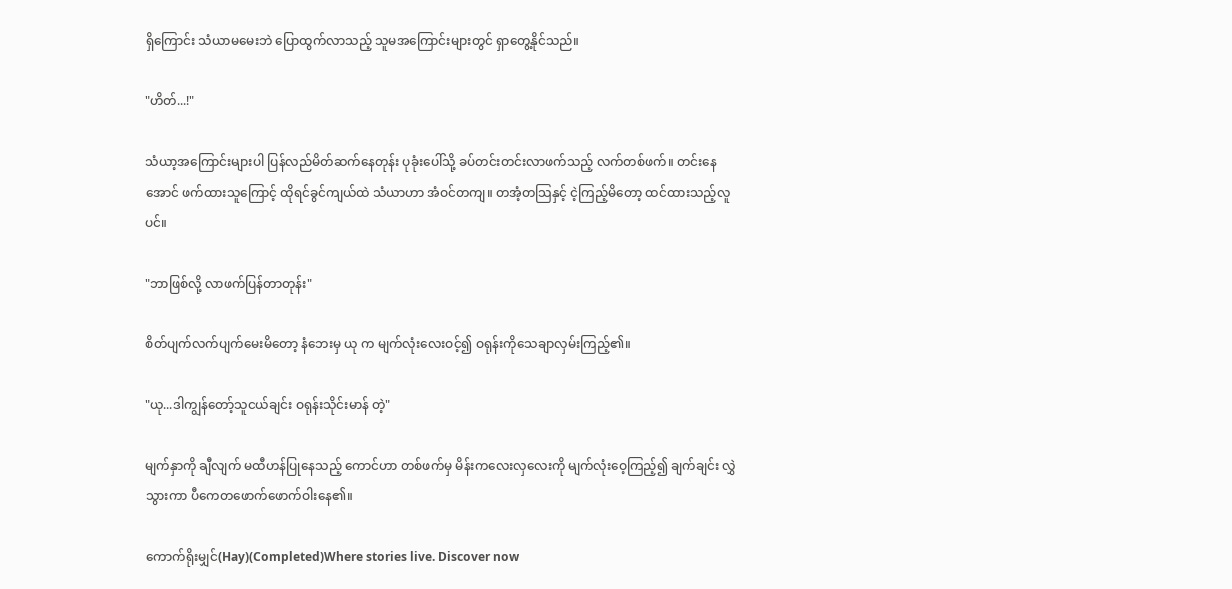ရှိကြောင်း သံယာမမေးဘဲ ပြောထွက်လာသည့် သူမအကြောင်းများတွင် ရှာတွေ့နိုင်သည်။

"ဟိတ်...!"

သံယာ့အကြောင်းများပါ ပြန်လည်မိတ်ဆက်နေတုန်း ပုခုံးပေါ်သို့ ခပ်တင်းတင်းလာဖက်သည့် လက်တစ်ဖက်။ တင်းနေအောင် ဖက်ထားသူကြောင့် ထိုရင်ခွင်ကျယ်ထဲ သံယာဟာ အံဝင်တကျ။ တအံ့တသြနှင့် ငဲ့ကြည့်မိတော့ ထင်ထားသည့်လူပင်။

"ဘာဖြစ်လို့ လာဖက်ပြန်တာတုန်း"

စိတ်ပျက်လက်ပျက်မေးမိတော့ နံဘေးမှ ယု က မျက်လုံးလေးဝင့်၍ ဝရုန်းကိုသေချာလှမ်းကြည့်၏။

"ယု...ဒါကျွန်တော့်သူငယ်ချင်း ဝရုန်းသိုင်းမာန် တဲ့"

မျက်နှာကို ချီလျက် မထီဟန်ပြုနေသည့် ကောင်ဟာ တစ်ဖက်မှ မိန်းကလေးလှလေးကို မျက်လုံးဝေ့ကြည့်၍ ချက်ချင်း လွှဲသွားကာ ပီကေတဖောက်ဖောက်ဝါးနေ၏။

ကောက်ရိုးမျှင်(Hay)(Completed)Where stories live. Discover now